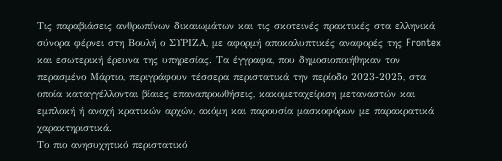Τις παραβιάσεις ανθρωπίνων δικαιωμάτων και τις σκοτεινές πρακτικές στα ελληνικά σύνορα φέρνει στη Βουλή ο ΣΥΡΙΖΑ, με αφορμή αποκαλυπτικές αναφορές της Frontex και εσωτερική έρευνα της υπηρεσίας. Τα έγγραφα, που δημοσιοποιήθηκαν τον περασμένο Μάρτιο, περιγράφουν τέσσερα περιστατικά την περίοδο 2023-2025, στα οποία καταγγέλλονται βίαιες επαναπροωθήσεις, κακομεταχείριση μεταναστών και εμπλοκή ή ανοχή κρατικών αρχών, ακόμη και παρουσία μασκοφόρων με παρακρατικά χαρακτηριστικά.
Το πιο ανησυχητικό περιστατικό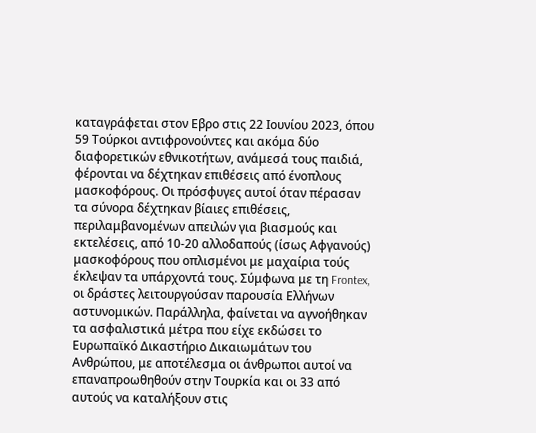καταγράφεται στον Εβρο στις 22 Ιουνίου 2023, όπου 59 Τούρκοι αντιφρονούντες και ακόμα δύο διαφορετικών εθνικοτήτων, ανάμεσά τους παιδιά, φέρονται να δέχτηκαν επιθέσεις από ένοπλους μασκοφόρους. Οι πρόσφυγες αυτοί όταν πέρασαν τα σύνορα δέχτηκαν βίαιες επιθέσεις, περιλαμβανομένων απειλών για βιασμούς και εκτελέσεις, από 10-20 αλλοδαπούς (ίσως Αφγανούς) μασκοφόρους που οπλισμένοι με μαχαίρια τούς έκλεψαν τα υπάρχοντά τους. Σύμφωνα με τη Frontex, οι δράστες λειτουργούσαν παρουσία Ελλήνων αστυνομικών. Παράλληλα, φαίνεται να αγνοήθηκαν τα ασφαλιστικά μέτρα που είχε εκδώσει το Ευρωπαϊκό Δικαστήριο Δικαιωμάτων του Ανθρώπου, με αποτέλεσμα οι άνθρωποι αυτοί να επαναπροωθηθούν στην Τουρκία και οι 33 από αυτούς να καταλήξουν στις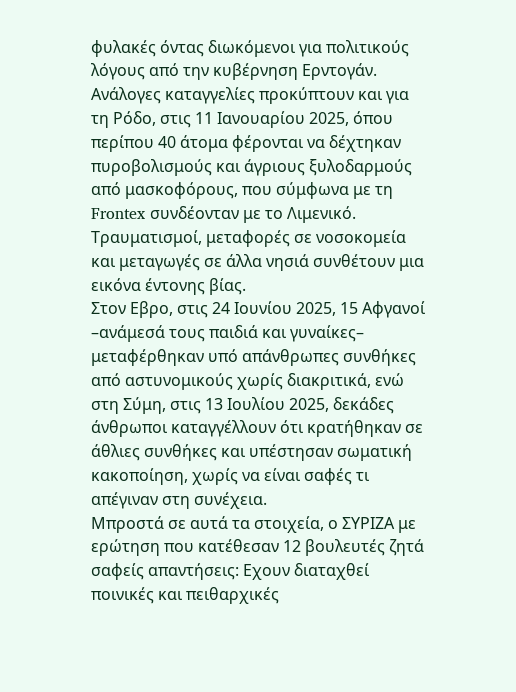φυλακές όντας διωκόμενοι για πολιτικούς λόγους από την κυβέρνηση Ερντογάν.
Ανάλογες καταγγελίες προκύπτουν και για τη Ρόδο, στις 11 Ιανουαρίου 2025, όπου περίπου 40 άτομα φέρονται να δέχτηκαν πυροβολισμούς και άγριους ξυλοδαρμούς από μασκοφόρους, που σύμφωνα με τη Frontex συνδέονταν με το Λιμενικό. Τραυματισμοί, μεταφορές σε νοσοκομεία και μεταγωγές σε άλλα νησιά συνθέτουν μια εικόνα έντονης βίας.
Στον Εβρο, στις 24 Ιουνίου 2025, 15 Αφγανοί –ανάμεσά τους παιδιά και γυναίκες– μεταφέρθηκαν υπό απάνθρωπες συνθήκες από αστυνομικούς χωρίς διακριτικά, ενώ στη Σύμη, στις 13 Ιουλίου 2025, δεκάδες άνθρωποι καταγγέλλουν ότι κρατήθηκαν σε άθλιες συνθήκες και υπέστησαν σωματική κακοποίηση, χωρίς να είναι σαφές τι απέγιναν στη συνέχεια.
Μπροστά σε αυτά τα στοιχεία, ο ΣΥΡΙΖΑ με ερώτηση που κατέθεσαν 12 βουλευτές ζητά σαφείς απαντήσεις: Εχουν διαταχθεί ποινικές και πειθαρχικές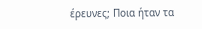έρευνες; Ποια ήταν τα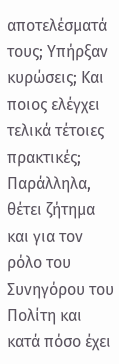αποτελέσματά τους; Υπήρξαν κυρώσεις; Και ποιος ελέγχει τελικά τέτοιες πρακτικές; Παράλληλα, θέτει ζήτημα και για τον ρόλο του Συνηγόρου του Πολίτη και κατά πόσο έχει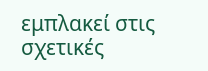εμπλακεί στις σχετικές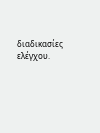διαδικασίες ελέγχου.